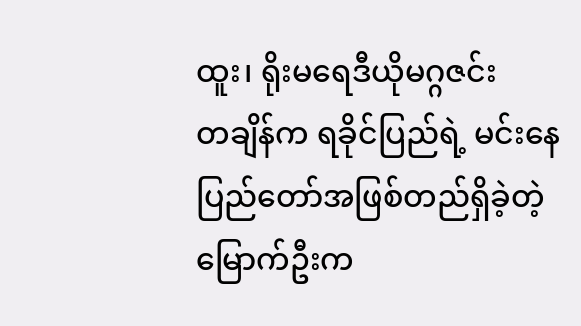ထူး၊ ရိုးမရေဒီယိုမဂ္ဂဇင်း
တချိန်က ရခိုင်ပြည်ရဲ့ မင်းနေပြည်တော်အဖြစ်တည်ရှိခဲ့တဲ့ မြောက်ဦးက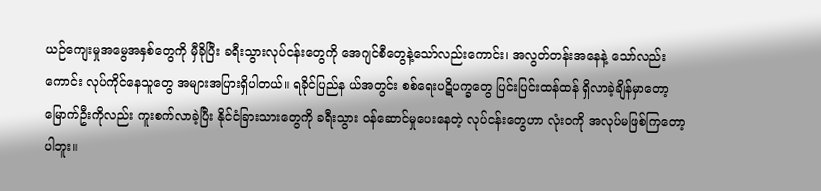ယဉ်ကျေးမှုအမွေအနှစ်တွေကို မှီခိုပြီး ခရီးသွားလုပ်ငန်းတွေကို အေဂျင်စီတွေနဲ့သော်လည်းကောင်း၊ အလွတ်တန်းအနေနဲ့ သော်လည်းကောင်း လုပ်ကိုင်နေသူတွေ အများအပြားရှိပါတယ်။ ရခိုင်ပြည်န ယ်အတွင်း စစ်ရေးပဋိပက္ခတွေ ပြင်းပြင်းထန်ထန် ရှိလာခဲ့ချိန်မှာတော့ မြောက်ဦးကိုလည်း ကူးစက်လာခဲ့ပြီး နိုင်ငံခြားသားတွေကို ခရီးသွား ဝန်ဆောင်မှုပေးနေတဲ့ လုပ်ငန်းတွေဟာ လုံးဝကို အလုပ်မဖြစ်ကြတော့ပါဘူး။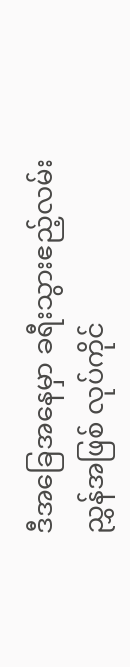ဒီအခြေအနေမှာ ခရီးသွားဧည့်လမ်းညွှန်အဖြစ် လုပ်ကိုင်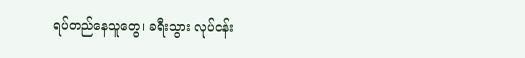ရပ်တည်နေသူတွေ၊ ခရီးသွား လုပ်ငန်း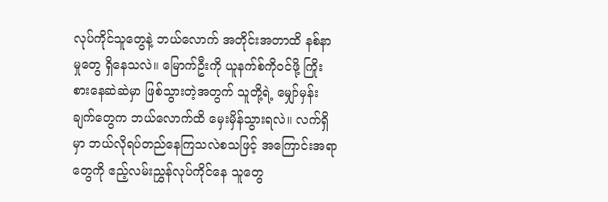လုပ်ကိုင်သူတွေနဲ့ ဘယ်လောက် အတိုင်းအတာထိ နစ်နာမှုတွေ ရှိနေသလဲ။ မြောက်ဦးကို ယူနက်စ်ကိုဝင်ဖို့ ကြိုးစားနေဆဲဆဲမှာ ဖြစ်သွားတဲ့အတွက် သူတို့ရဲ့ မျှော်မှန်းချက်တွေက ဘယ်လောက်ထိ မှေးမှိန်သွားရလဲ။ လက်ရှိမှာ ဘယ်လိုရပ်တည်နေကြသလဲစသဖြင့် အကြောင်းအရာတွေကို ဧည့်လမ်းညွှန်လုပ်ကိုင်နေ သူတွေ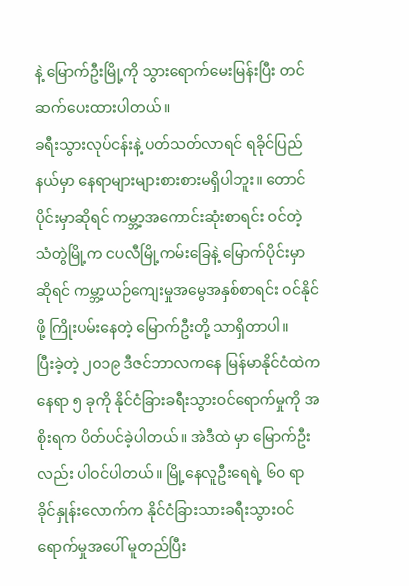နဲ့ မြောက်ဦးမြို့ကို သွားရောက်မေးမြန်းပြီး တင်ဆက်ပေးထားပါတယ်။
ခရီးသွားလုပ်ငန်းနဲ့ ပတ်သတ်လာရင် ရခိုင်ပြည်နယ်မှာ နေရာများများစားစားမရှိပါဘူး။ တောင်ပိုင်းမှာဆိုရင် ကမ္ဘာ့အကောင်းဆုံးစာရင်း ဝင်တဲ့ သံတွဲမြို့က ငပလီမြို့ကမ်းခြေနဲ့ မြောက်ပိုင်းမှာဆိုရင် ကမ္ဘာ့ယဉ်ကျေးမှုအမွေအနှစ်စာရင်း ဝင်နိုင်ဖို့ ကြိုးပမ်းနေတဲ့ မြောက်ဦးတို့ သာရှိတာပါ။
ပြီးခဲ့တဲ့ ၂၀၁၉ ဒီဇင်ဘာလကနေ မြန်မာနိုင်ငံထဲက နေရာ ၅ ခုကို နိုင်ငံခြားခရီးသွားဝင်ရောက်မှုကို အစိုးရက ပိတ်ပင်ခဲ့ပါတယ်။ အဲဒီထဲ မှာ မြောက်ဦးလည်း ပါဝင်ပါတယ်။ မြို့နေလူဦးရေရဲ့ ၆၀ ရာခိုင်နှုန်းလောက်က နိုင်ငံခြားသားခရီးသွားဝင်ရောက်မှုအပေါ် မူတည်ပြီး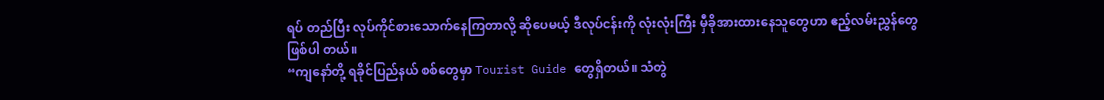ရပ် တည်ပြီး လုပ်ကိုင်စားသောက်နေကြတာလို့ ဆိုပေမယ့် ဒီလုပ်ငန်းကို လုံးလုံးကြီး မှီခိုအားထားနေသူတွေဟာ ဧည့်လမ်းညွှန်တွေ ဖြစ်ပါ တယ်။
“ကျနော်တို့ ရခိုင်ပြည်နယ် စစ်တွေမှာ Tourist Guide တွေရှိတယ်။ သံတွဲ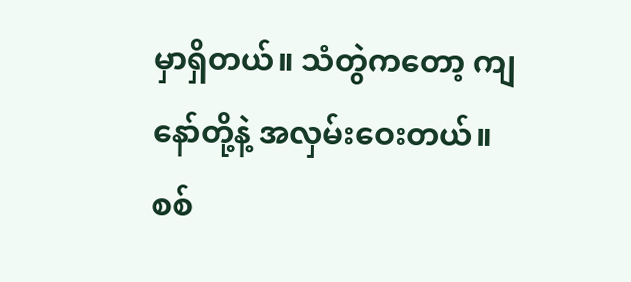မှာရှိတယ်။ သံတွဲကတော့ ကျနော်တို့နဲ့ အလှမ်းဝေးတယ်။ စစ်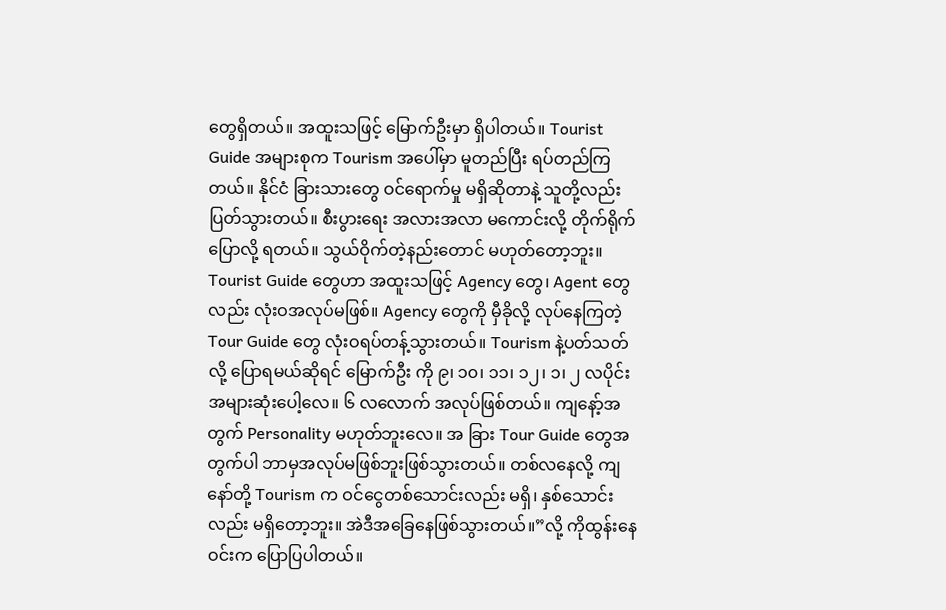တွေရှိတယ်။ အထူးသဖြင့် မြောက်ဦးမှာ ရှိပါတယ်။ Tourist Guide အများစုက Tourism အပေါ်မှာ မူတည်ပြီး ရပ်တည်ကြတယ်။ နိုင်ငံ ခြားသားတွေ ဝင်ရောက်မှု မရှိဆိုတာနဲ့ သူတို့လည်း ပြတ်သွားတယ်။ စီးပွားရေး အလားအလာ မကောင်းလို့ တိုက်ရိုက်ပြောလို့ ရတယ်။ သွယ်ဝိုက်တဲ့နည်းတောင် မဟုတ်တော့ဘူး။ Tourist Guide တွေဟာ အထူးသဖြင့် Agency တွေ၊ Agent တွေလည်း လုံးဝအလုပ်မဖြစ်။ Agency တွေကို မှီခိုလို့ လုပ်နေကြတဲ့ Tour Guide တွေ လုံးဝရပ်တန့်သွားတယ်။ Tourism နဲ့ပတ်သတ်လို့ ပြောရမယ်ဆိုရင် မြောက်ဦး ကို ၉၊ ၁၀၊ ၁၁၊ ၁၂၊ ၁၊ ၂ လပိုင်း အများဆုံးပေါ့လေ။ ၆ လလောက် အလုပ်ဖြစ်တယ်။ ကျနော့်အတွက် Personality မဟုတ်ဘူးလေ။ အ ခြား Tour Guide တွေအတွက်ပါ ဘာမှအလုပ်မဖြစ်ဘူးဖြစ်သွားတယ်။ တစ်လနေလို့ ကျနော်တို့ Tourism က ဝင်ငွေတစ်သောင်းလည်း မရှိ၊ နှစ်သောင်းလည်း မရှိတော့ဘူး။ အဲဒီအခြေနေဖြစ်သွားတယ်။”လို့ ကိုထွန်းနေဝင်းက ပြောပြပါတယ်။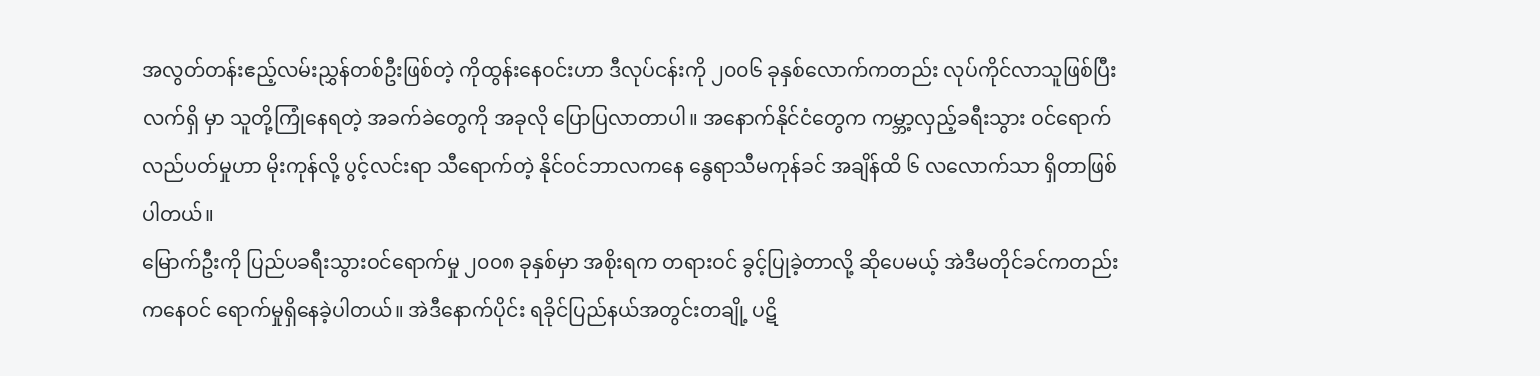အလွတ်တန်းဧည့်လမ်းညွှန်တစ်ဦးဖြစ်တဲ့ ကိုထွန်းနေဝင်းဟာ ဒီလုပ်ငန်းကို ၂၀၀၆ ခုနှစ်လောက်ကတည်း လုပ်ကိုင်လာသူဖြစ်ပြီး လက်ရှိ မှာ သူတို့ကြုံနေရတဲ့ အခက်ခဲတွေကို အခုလို ပြောပြလာတာပါ။ အနောက်နိုင်ငံတွေက ကမ္ဘာ့လှည့်ခရီးသွား ဝင်ရောက် လည်ပတ်မှုဟာ မိုးကုန်လို့ ပွင့်လင်းရာ သီရောက်တဲ့ နိုင်ဝင်ဘာလကနေ နွေရာသီမကုန်ခင် အချိန်ထိ ၆ လလောက်သာ ရှိတာဖြစ်ပါတယ်။
မြောက်ဦးကို ပြည်ပခရီးသွားဝင်ရောက်မှု ၂၀၀၈ ခုနှစ်မှာ အစိုးရက တရားဝင် ခွင့်ပြုခဲ့တာလို့ ဆိုပေမယ့် အဲဒီမတိုင်ခင်ကတည်းကနေဝင် ရောက်မှုရှိနေခဲ့ပါတယ်။ အဲဒီနောက်ပိုင်း ရခိုင်ပြည်နယ်အတွင်းတချို့ ပဋိ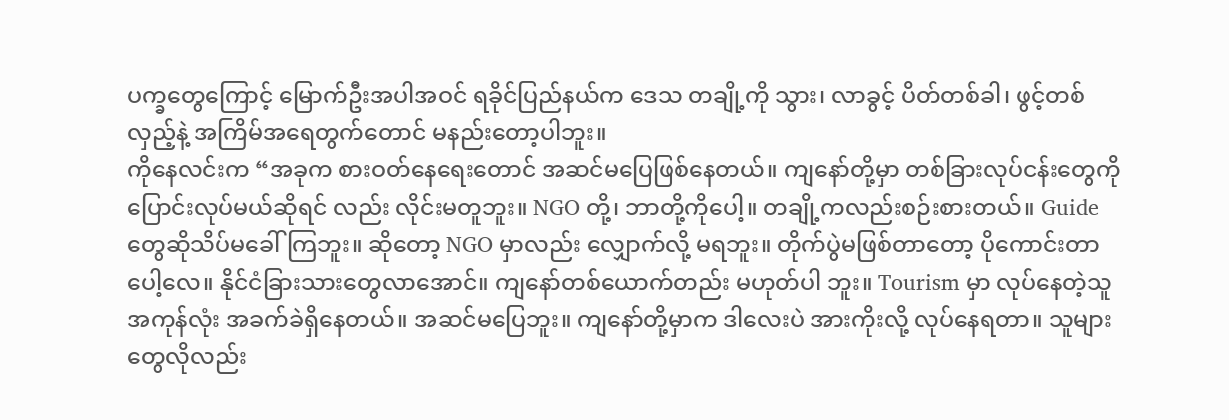ပက္ခတွေကြောင့် မြောက်ဦးအပါအဝင် ရခိုင်ပြည်နယ်က ဒေသ တချို့ကို သွား၊ လာခွင့် ပိတ်တစ်ခါ၊ ဖွင့်တစ်လှည့်နဲ့ အကြိမ်အရေတွက်တောင် မနည်းတော့ပါဘူး။
ကိုနေလင်းက “အခုက စားဝတ်နေရေးတောင် အဆင်မပြေဖြစ်နေတယ်။ ကျနော်တို့မှာ တစ်ခြားလုပ်ငန်းတွေကို ပြောင်းလုပ်မယ်ဆိုရင် လည်း လိုင်းမတူဘူး။ NGO တို့၊ ဘာတို့ကိုပေါ့။ တချို့ကလည်းစဉ်းစားတယ်။ Guide တွေဆိုသိပ်မခေါ်ကြဘူး။ ဆိုတော့ NGO မှာလည်း လျှောက်လို့ မရဘူး။ တိုက်ပွဲမဖြစ်တာတော့ ပိုကောင်းတာပေါ့လေ။ နိုင်ငံခြားသားတွေလာအောင်။ ကျနော်တစ်ယောက်တည်း မဟုတ်ပါ ဘူး။ Tourism မှာ လုပ်နေတဲ့သူ အကုန်လုံး အခက်ခဲရှိနေတယ်။ အဆင်မပြေဘူး။ ကျနော်တို့မှာက ဒါလေးပဲ အားကိုးလို့ လုပ်နေရတာ။ သူများတွေလိုလည်း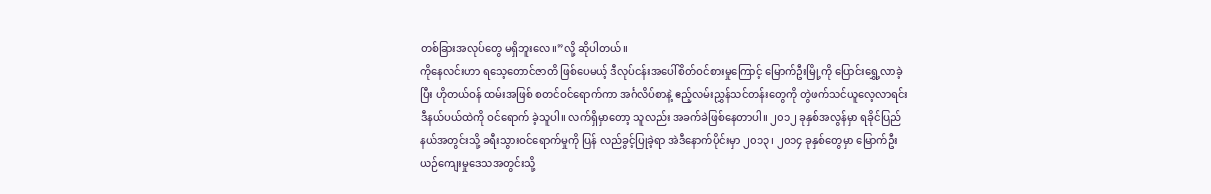တစ်ခြားအလုပ်တွေ မရှိဘူးလေ။”လို့ ဆိုပါတယ်။
ကိုနေလင်းဟာ ရသေ့တောင်ဇာတိ ဖြစ်ပေမယ့် ဒီလုပ်ငန်းအပေါ်စိတ်ဝင်စားမှုကြောင့် မြောက်ဦးမြို့ကို ပြောင်းရွှေ့လာခဲ့ပြီး ဟိုတယ်ဝန် ထမ်းအဖြစ် စတင်ဝင်ရောက်ကာ အင်္ဂလိပ်စာနဲ့ ဧည့်လမ်းညွှန်သင်တန်းတွေကို တွဲဖက်သင်ယူလေ့လာရင်း ဒီနယ်ပယ်ထဲကို ဝင်ရောက် ခဲ့သူပါ။ လက်ရှိမှာတော့ သူလည်း အခက်ခဲဖြစ်နေတာပါ။ ၂၀၁၂ ခုနှစ်အလွန်မှာ ရခိုင်ပြည်နယ်အတွင်းသို့ ခရီးသွားဝင်ရောက်မှုကို ပြန် လည်ခွင့်ပြုခဲ့ရာ အဲဒီနောက်ပိုင်းမှာ ၂၀၁၃၊ ၂၀၁၄ ခုနှစ်တွေမှာ မြောက်ဦးယဉ်ကျေးမှုဒေသအတွင်းသို့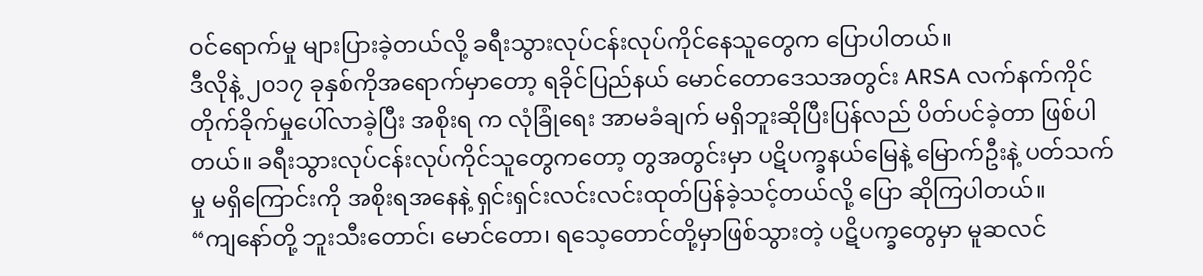ဝင်ရောက်မှု များပြားခဲ့တယ်လို့ ခရီးသွားလုပ်ငန်းလုပ်ကိုင်နေသူတွေက ပြောပါတယ်။
ဒီလိုနဲ့ ၂၀၁၇ ခုနှစ်ကိုအရောက်မှာတော့ ရခိုင်ပြည်နယ် မောင်တောဒေသအတွင်း ARSA လက်နက်ကိုင်တိုက်ခိုက်မှုပေါ်လာခဲ့ပြီး အစိုးရ က လုံခြုံရေး အာမခံချက် မရှိဘူးဆိုပြီးပြန်လည် ပိတ်ပင်ခဲ့တာ ဖြစ်ပါတယ်။ ခရီးသွားလုပ်ငန်းလုပ်ကိုင်သူတွေကတော့ တွအတွင်းမှာ ပဋိပက္ခနယ်မြေနဲ့ မြောက်ဦးနဲ့ ပတ်သက်မှု မရှိကြောင်းကို အစိုးရအနေနဲ့ ရှင်းရှင်းလင်းလင်းထုတ်ပြန်ခဲ့သင့်တယ်လို့ ပြော ဆိုကြပါတယ်။
“ကျနော်တို့ ဘူးသီးတောင်၊ မောင်တော၊ ရသေ့တောင်တို့မှာဖြစ်သွားတဲ့ ပဋိပက္ခတွေမှာ မူဆလင်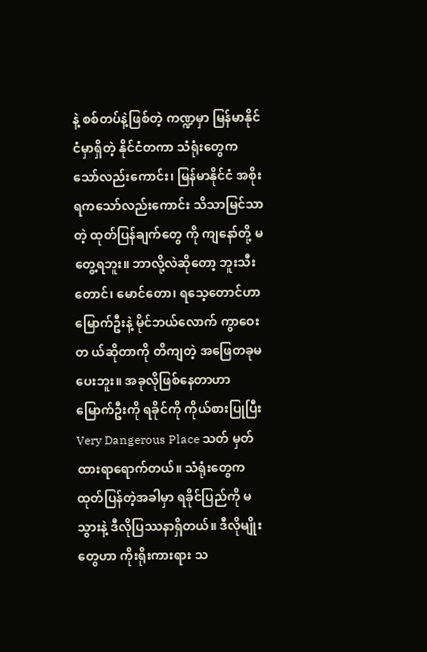နဲ့ စစ်တပ်နဲ့ဖြစ်တဲ့ ကဏ္ဍမှာ မြန်မာနိုင် ငံမှာရှိတဲ့ နိုင်ငံတကာ သံရုံးတွေက သော်လည်းကောင်း၊ မြန်မာနိုင်ငံ အစိုးရကသော်လည်းကောင်း သိသာမြင်သာတဲ့ ထုတ်ပြန်ချက်တွေ ကို ကျနော်တို့ မတွေ့ရဘူး။ ဘာလို့လဲဆိုတော့ ဘူးသီးတောင်၊ မောင်တော၊ ရသေ့တောင်ဟာ မြောက်ဦးနဲ့ မိုင်ဘယ်လောက် ကွာဝေးတ ယ်ဆိုတာကို တိကျတဲ့ အဖြေတခုမပေးဘူး။ အခုလိုဖြစ်နေတာဟာ မြောက်ဦးကို ရခိုင်ကို ကိုယ်စားပြုပြီး Very Dangerous Place သတ် မှတ်ထားရာရောက်တယ်။ သံရုံးတွေက ထုတ်ပြန်တဲ့အခါမှာ ရခိုင်ပြည်ကို မသွားနဲ့ ဒီလိုပြဿနာရှိတယ်။ ဒီလိုမျိုးတွေဟာ ကိုးရိုးကားရား သ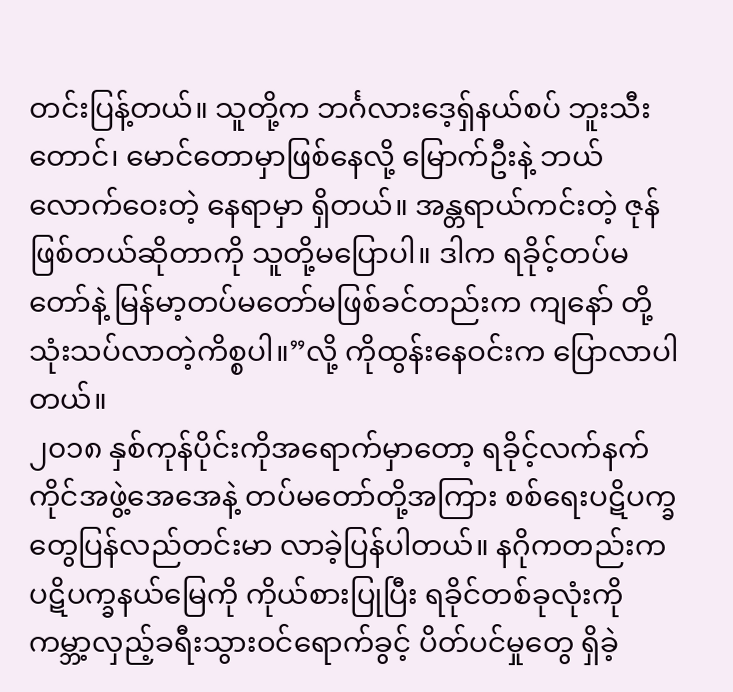တင်းပြန့်တယ်။ သူတို့က ဘင်္ဂလားဒေ့ရှ်နယ်စပ် ဘူးသီးတောင်၊ မောင်တောမှာဖြစ်နေလို့ မြောက်ဦးနဲ့ ဘယ်လောက်ဝေးတဲ့ နေရာမှာ ရှိတယ်။ အန္တရာယ်ကင်းတဲ့ ဇုန်ဖြစ်တယ်ဆိုတာကို သူတို့မပြောပါ။ ဒါက ရခိုင့်တပ်မတော်နဲ့ မြန်မာ့တပ်မတော်မဖြစ်ခင်တည်းက ကျနော် တို့ သုံးသပ်လာတဲ့ကိစ္စပါ။”လို့ ကိုထွန်းနေဝင်းက ပြောလာပါတယ်။
၂၀၁၈ နှစ်ကုန်ပိုင်းကိုအရောက်မှာတော့ ရခိုင့်လက်နက်ကိုင်အဖွဲ့အေအေနဲ့ တပ်မတော်တို့အကြား စစ်ရေးပဋိပက္ခတွေပြန်လည်တင်းမာ လာခဲ့ပြန်ပါတယ်။ နဂိုကတည်းက ပဋိပက္ခနယ်မြေကို ကိုယ်စားပြုပြီး ရခိုင်တစ်ခုလုံးကို ကမ္ဘာ့လှည့်ခရီးသွားဝင်ရောက်ခွင့် ပိတ်ပင်မှုတွေ ရှိခဲ့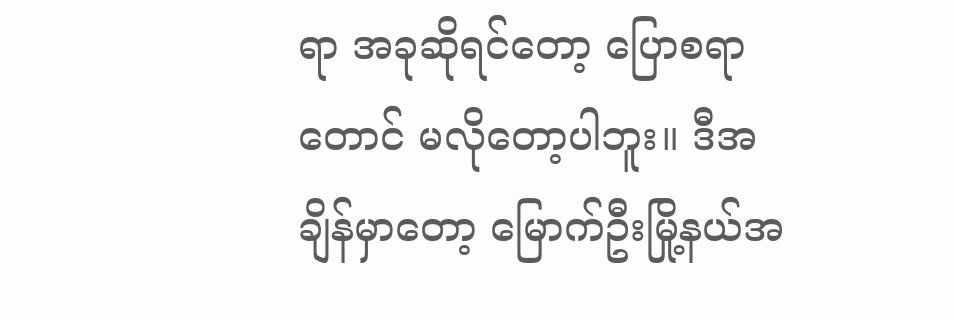ရာ အခုဆိုရင်တော့ ပြောစရာတောင် မလိုတော့ပါဘူး။ ဒီအချိန်မှာတော့ မြောက်ဦးမြို့နယ်အ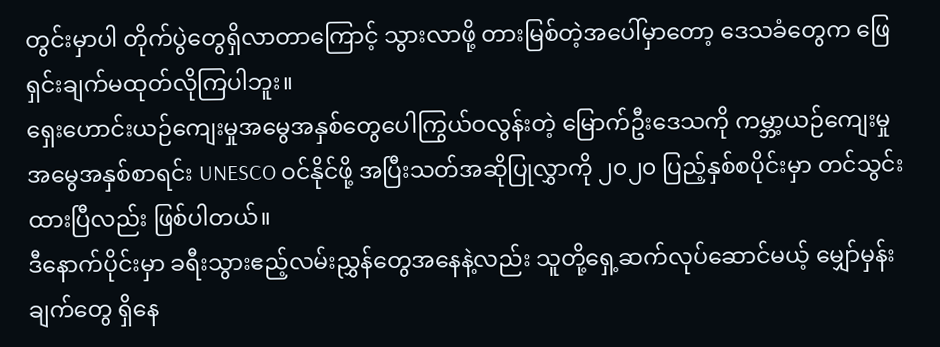တွင်းမှာပါ တိုက်ပွဲတွေရှိလာတာကြောင့် သွားလာဖို့ တားမြစ်တဲ့အပေါ်မှာတော့ ဒေသခံတွေက ဖြေရှင်းချက်မထုတ်လိုကြပါဘူး။
ရှေးဟောင်းယဉ်ကျေးမှုအမွေအနှစ်တွေပေါကြွယ်ဝလွန်းတဲ့ မြောက်ဦးဒေသကို ကမ္ဘာ့ယဉ်ကျေးမှုအမွေအနှစ်စာရင်း UNESCO ဝင်နိုင်ဖို့ အပြီးသတ်အဆိုပြုလွှာကို ၂၀၂၀ ပြည့်နှစ်စပိုင်းမှာ တင်သွင်းထားပြီလည်း ဖြစ်ပါတယ်။
ဒီနောက်ပိုင်းမှာ ခရီးသွားဧည့်လမ်းညွှန်တွေအနေနဲ့လည်း သူတို့ရှေ့ဆက်လုပ်ဆောင်မယ့် မျှော်မှန်းချက်တွေ ရှိနေ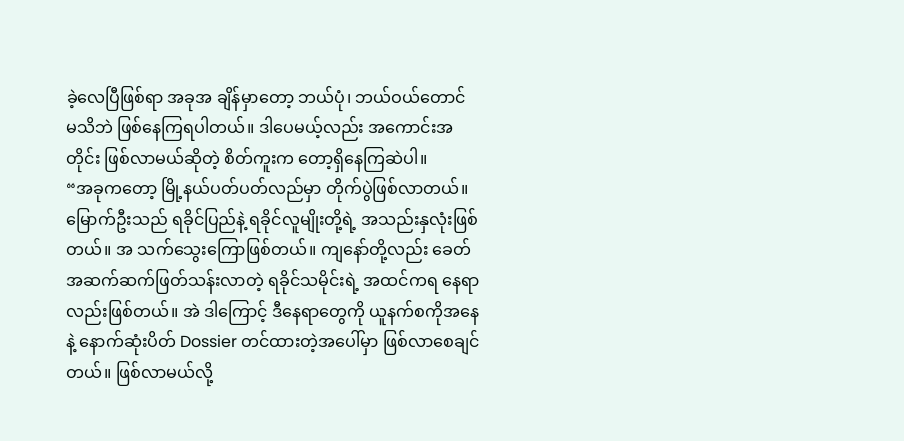ခဲ့လေပြီဖြစ်ရာ အခုအ ချိန်မှာတော့ ဘယ်ပုံ၊ ဘယ်ဝယ်တောင် မသိဘဲ ဖြစ်နေကြရပါတယ်။ ဒါပေမယ့်လည်း အကောင်းအတိုင်း ဖြစ်လာမယ်ဆိုတဲ့ စိတ်ကူးက တော့ရှိနေကြဆဲပါ။
“အခုကတော့ မြို့နယ်ပတ်ပတ်လည်မှာ တိုက်ပွဲဖြစ်လာတယ်။ မြောက်ဦးသည် ရခိုင်ပြည်နဲ့ ရခိုင်လူမျိုးတို့ရဲ့ အသည်းနှလုံးဖြစ်တယ်။ အ သက်သွေးကြောဖြစ်တယ်။ ကျနော်တို့လည်း ခေတ်အဆက်ဆက်ဖြတ်သန်းလာတဲ့ ရခိုင်သမိုင်းရဲ့ အထင်ကရ နေရာလည်းဖြစ်တယ်။ အဲ ဒါကြောင့် ဒီနေရာတွေကို ယူနက်စကိုအနေနဲ့ နောက်ဆုံးပိတ် Dossier တင်ထားတဲ့အပေါ်မှာ ဖြစ်လာစေချင်တယ်။ ဖြစ်လာမယ်လို့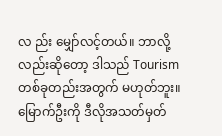လ ည်း မျှော်လင့်တယ်။ ဘာလို့လည်းဆိုတော့ ဒါသည် Tourism တစ်ခုတည်းအတွက် မဟုတ်ဘူး။ မြောက်ဦးကို ဒီလိုအသတ်မှတ်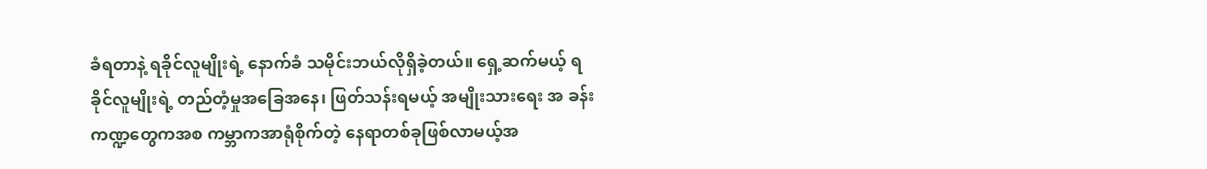ခံရတာနဲ့ ရခိုင်လူမျိုးရဲ့ နောက်ခံ သမိုင်းဘယ်လိုရှိခဲ့တယ်။ ရှေ့ဆက်မယ့် ရခိုင်လူမျိုးရဲ့ တည်တံ့မှုအခြေအနေ၊ ဖြတ်သန်းရမယ့် အမျိုးသားရေး အ ခန်းကဏ္ဍတွေကအစ ကမ္ဘာကအာရုံစိုက်တဲ့ နေရာတစ်ခုဖြစ်လာမယ့်အ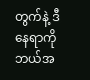တွက်နဲ့ ဒီနေရာကို ဘယ်အ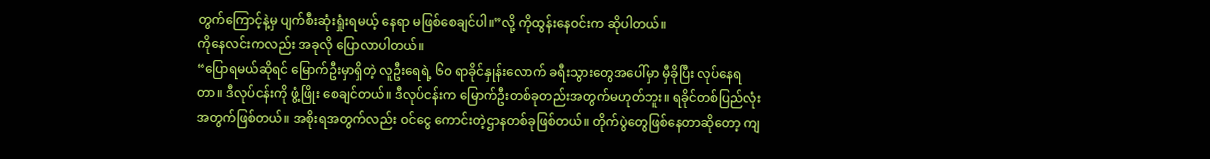တွက်ကြောင့်နဲ့မှ ပျက်စီးဆုံးရှုံးရမယ့် နေရာ မဖြစ်စေချင်ပါ။”လို့ ကိုထွန်းနေဝင်းက ဆိုပါတယ်။
ကိုနေလင်းကလည်း အခုလို ပြောလာပါတယ်။
“ပြောရမယ်ဆိုရင် မြောက်ဦးမှာရှိတဲ့ လူဦးရေရဲ့ ၆၀ ရာခိုင်နှုန်းလောက် ခရီးသွားတွေအပေါ်မှာ မှီခိုပြီး လုပ်နေရတာ။ ဒီလုပ်ငန်းကို ဖွံ့ဖြိုး စေချင်တယ်။ ဒီလုပ်ငန်းက မြောက်ဦးတစ်ခုတည်းအတွက်မဟုတ်ဘူး။ ရခိုင်တစ်ပြည်လုံးအတွက်ဖြစ်တယ်။ အစိုးရအတွက်လည်း ဝင်ငွေ ကောင်းတဲ့ဌာနတစ်ခုဖြစ်တယ်။ တိုက်ပွဲတွေဖြစ်နေတာဆိုတော့ ကျ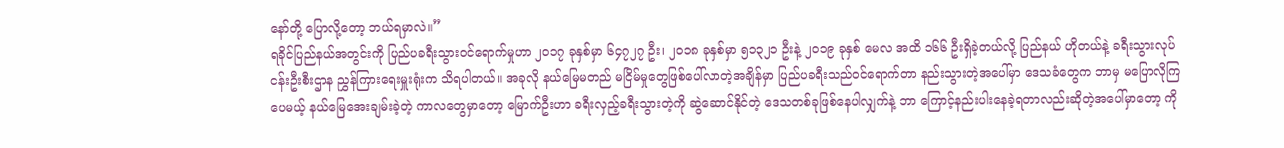နော်တို့ ပြောလို့တော့ ဘယ်ရမှာလဲ။”
ရခိုင်ပြည်နယ်အတွင်းကို ပြည်ပခရီးသွားဝင်ရောက်မှုဟာ ၂၀၁၇ ခုနှစ်မှာ ၆၄၇၂၇ ဦး၊ ၂၀၁၈ ခုနှစ်မှာ ၅၁၃၂၁ ဦးနဲ့ ၂၀၁၉ ခုနှစ် မေလ အထိ ၁၆၆ ဦးရှိခဲ့တယ်လို့ ပြည်နယ် ဟိုတယ်နဲ့ ခရီးသွားလုပ်ငန်းဦးစီးဌာန ညွှန်ကြားရေးမှူးရုံးက သိရပါတယ်။ အခုလို နယ်မြေမတည် မငြိမ်မှုတွေဖြစ်ပေါ်လာတဲ့အချိန်မှာ ပြည်ပခရီးသည်ဝင်ရောက်တာ နည်းသွားတဲ့အပေါ်မှာ ဒေသခံတွေက ဘာမှ မပြောလိုကြပေမယ့် နယ်မြေအေးချမ်းခဲ့တဲ့ ကာလတွေမှာတော့ မြောက်ဦးဟာ ခရီးလှည့်ခရီးသွားတဲ့ကို ဆွဲဆောင်နိုင်တဲ့ ဒေသတစ်ခုဖြစ်နေပါလျှက်နဲ့ ဘာ ကြောင့်နည်းပါးနေခဲ့ရတာလည်းဆိုတဲ့အပေါ်မှာတော့ ကို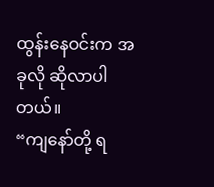ထွန်းနေဝင်းက အခုလို ဆိုလာပါတယ်။
“ကျနော်တို့ ရ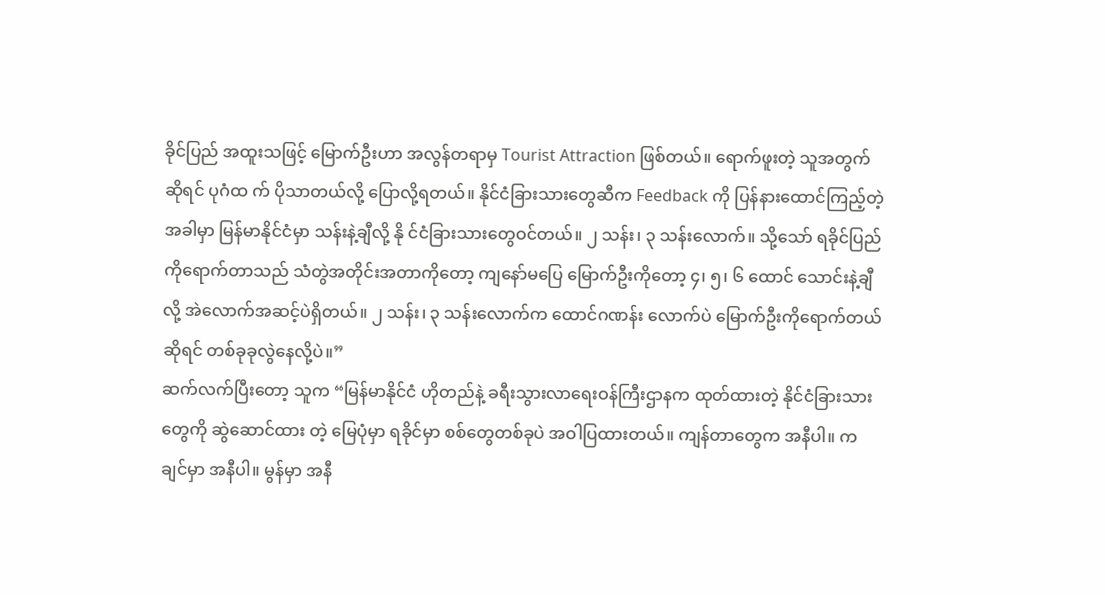ခိုင်ပြည် အထူးသဖြင့် မြောက်ဦးဟာ အလွန်တရာမှ Tourist Attraction ဖြစ်တယ်။ ရောက်ဖူးတဲ့ သူအတွက်ဆိုရင် ပုဂံထ က် ပိုသာတယ်လို့ ပြောလို့ရတယ်။ နိုင်ငံခြားသားတွေဆီက Feedback ကို ပြန်နားထောင်ကြည့်တဲ့အခါမှာ မြန်မာနိုင်ငံမှာ သန်းနဲ့ချီလို့ နို င်ငံခြားသားတွေဝင်တယ်။ ၂ သန်း၊ ၃ သန်းလောက်။ သို့သော် ရခိုင်ပြည်ကိုရောက်တာသည် သံတွဲအတိုင်းအတာကိုတော့ ကျနော်မပြေ မြောက်ဦးကိုတော့ ၄၊ ၅၊ ၆ ထောင် သောင်းနဲ့ချီလို့ အဲလောက်အဆင့်ပဲရှိတယ်။ ၂ သန်း၊ ၃ သန်းလောက်က ထောင်ဂဏန်း လောက်ပဲ မြောက်ဦးကိုရောက်တယ်ဆိုရင် တစ်ခုခုလွဲနေလို့ပဲ။”
ဆက်လက်ပြီးတော့ သူက “မြန်မာနိုင်ငံ ဟိုတည်နဲ့ ခရီးသွားလာရေးဝန်ကြီးဌာနက ထုတ်ထားတဲ့ နိုင်ငံခြားသားတွေကို ဆွဲဆောင်ထား တဲ့ မြေပုံမှာ ရခိုင်မှာ စစ်တွေတစ်ခုပဲ အဝါပြထားတယ်။ ကျန်တာတွေက အနီပါ။ ကချင်မှာ အနီပါ။ မွန်မှာ အနီ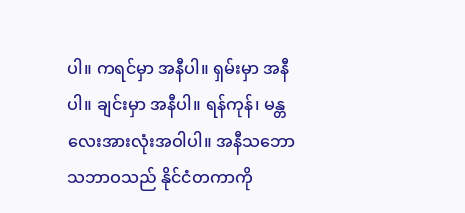ပါ။ ကရင်မှာ အနီပါ။ ရှမ်းမှာ အနီပါ။ ချင်းမှာ အနီပါ။ ရန်ကုန်၊ မန္တလေးအားလုံးအဝါပါ။ အနီသဘောသဘာဝသည် နိုင်ငံတကာကို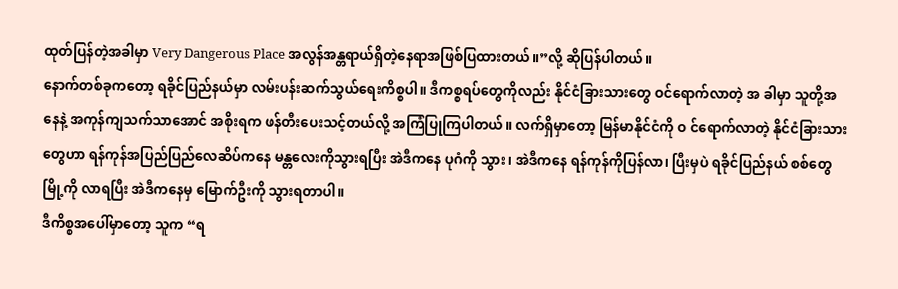ထုတ်ပြန်တဲ့အခါမှာ Very Dangerous Place အလွန်အန္တရာယ်ရှိတဲ့နေရာအဖြစ်ပြထားတယ်။”လို့ ဆိုပြန်ပါတယ်။
နောက်တစ်ခုကတော့ ရခိုင်ပြည်နယ်မှာ လမ်းပန်းဆက်သွယ်ရေးကိစ္စပါ။ ဒီကစ္စရပ်တွေကိုလည်း နိုင်ငံခြားသားတွေ ဝင်ရောက်လာတဲ့ အ ခါမှာ သူတို့အနေနဲ့ အကုန်ကျသက်သာအောင် အစိုးရက ဖန်တီးပေးသင့်တယ်လို့ အကြံပြုကြပါတယ်။ လက်ရှိမှာတော့ မြန်မာနိုင်ငံကို ဝ င်ရောက်လာတဲ့ နိုင်ငံခြားသားတွေဟာ ရန်ကုန်အပြည်ပြည်လေဆိပ်ကနေ မန္တလေးကိုသွားရပြီး အဲဒီကနေ ပုဂံကို သွား၊ အဲဒီကနေ ရန်ကုန်ကိုပြန်လာ၊ ပြီးမှပဲ ရခိုင်ပြည်နယ် စစ်တွေမြို့ကို လာရပြီး အဲဒီကနေမှ မြောက်ဦးကို သွားရတာပါ။
ဒီကိစ္စအပေါ်မှာတော့ သူက “ရ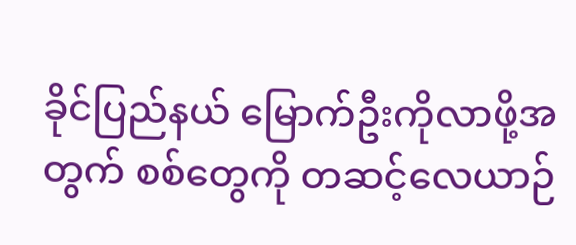ခိုင်ပြည်နယ် မြောက်ဦးကိုလာဖို့အတွက် စစ်တွေကို တဆင့်လေယာဉ်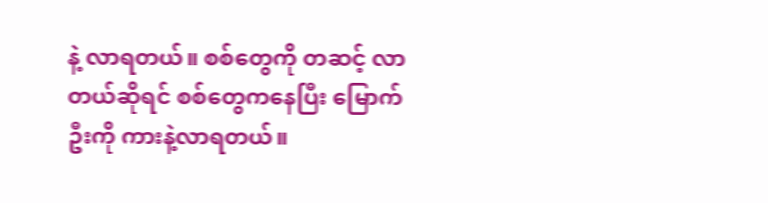နဲ့ လာရတယ်။ စစ်တွေကို တဆင့် လာတယ်ဆိုရင် စစ်တွေကနေပြီး မြောက်ဦးကို ကားနဲ့လာရတယ်။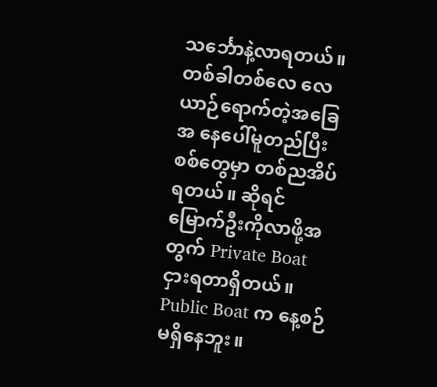သင်္ဘောနဲ့လာရတယ်။ တစ်ခါတစ်လေ လေယာဉ်ရောက်တဲ့အခြေအ နေပေါ်မူတည်ပြီး စစ်တွေမှာ တစ်ညအိပ်ရတယ်။ ဆိုရင် မြောက်ဦးကိုလာဖို့အတွက် Private Boat ငှားရတာရှိတယ်။ Public Boat က နေ့စဉ်မရှိနေဘူး။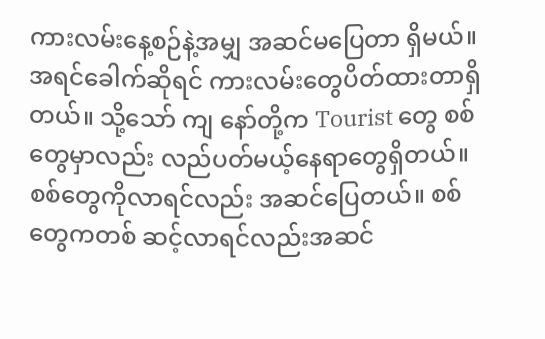ကားလမ်းနေ့စဉ်နဲ့အမျှ အဆင်မပြေတာ ရှိမယ်။ အရင်ခေါက်ဆိုရင် ကားလမ်းတွေပိတ်ထားတာရှိတယ်။ သို့သော် ကျ နော်တို့က Tourist တွေ စစ်တွေမှာလည်း လည်ပတ်မယ့်နေရာတွေရှိတယ်။ စစ်တွေကိုလာရင်လည်း အဆင်ပြေတယ်။ စစ်တွေကတစ် ဆင့်လာရင်လည်းအဆင်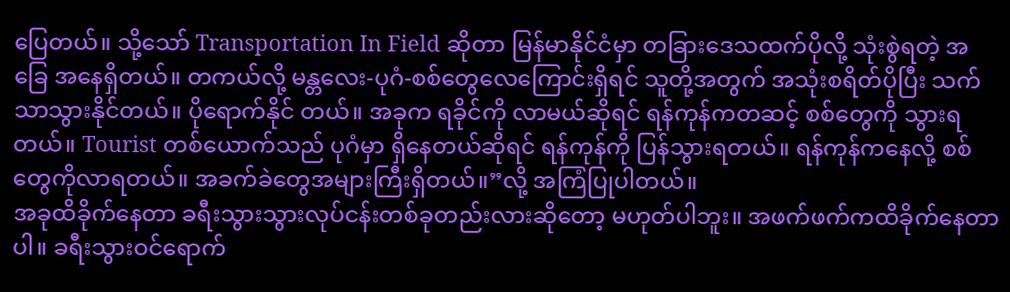ပြေတယ်။ သို့သော် Transportation In Field ဆိုတာ မြန်မာနိုင်ငံမှာ တခြားဒေသထက်ပိုလို့ သုံးစွဲရတဲ့ အခြေ အနေရှိတယ်။ တကယ်လို့ မန္တလေး-ပုဂံ-စစ်တွေလေကြောင်းရှိရင် သူတို့အတွက် အသုံးစရိတ်ပိုပြီး သက်သာသွားနိုင်တယ်။ ပိုရောက်နိုင် တယ်။ အခုက ရခိုင်ကို လာမယ်ဆိုရင် ရန်ကုန်ကတဆင့် စစ်တွေကို သွားရတယ်။ Tourist တစ်ယောက်သည် ပုဂံမှာ ရှိနေတယ်ဆိုရင် ရန်ကုန်ကို ပြန်သွားရတယ်။ ရန်ကုန်ကနေလို့ စစ်တွေကိုလာရတယ်။ အခက်ခဲတွေအများကြီးရှိတယ်။”လို့ အကြံပြုပါတယ်။
အခုထိခိုက်နေတာ ခရီးသွားသွားလုပ်ငန်းတစ်ခုတည်းလားဆိုတော့ မဟုတ်ပါဘူး။ အဖက်ဖက်ကထိခိုက်နေတာပါ။ ခရီးသွားဝင်ရောက်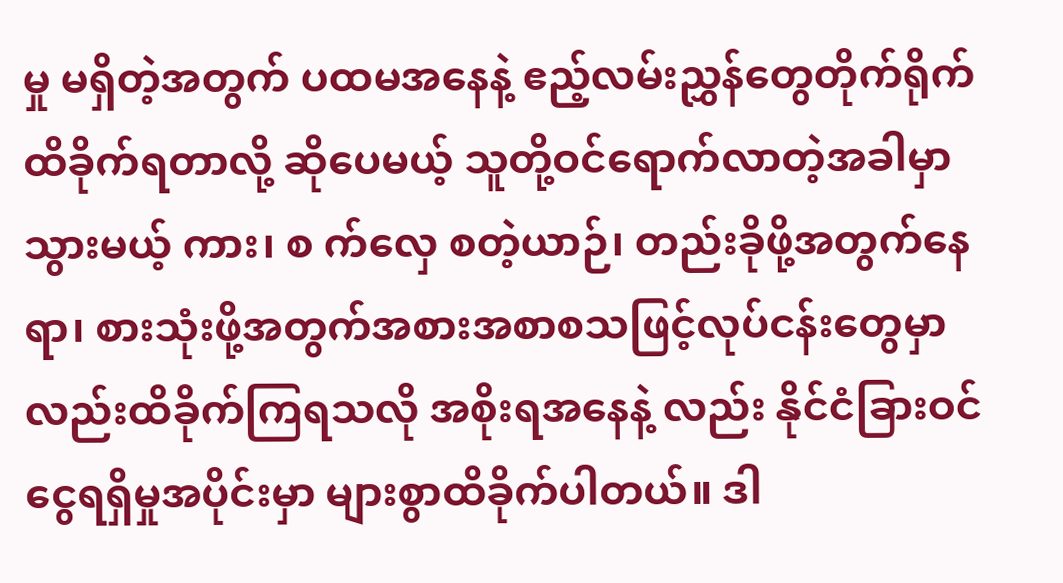မှု မရှိတဲ့အတွက် ပထမအနေနဲ့ ဧည့်လမ်းညွှန်တွေတိုက်ရိုက်ထိခိုက်ရတာလို့ ဆိုပေမယ့် သူတို့ဝင်ရောက်လာတဲ့အခါမှာ သွားမယ့် ကား၊ စ က်လှေ စတဲ့ယာဉ်၊ တည်းခိုဖို့အတွက်နေရာ၊ စားသုံးဖို့အတွက်အစားအစာစသဖြင့်လုပ်ငန်းတွေမှာလည်းထိခိုက်ကြရသလို အစိုးရအနေနဲ့ လည်း နိုင်ငံခြားဝင်ငွေရရှိမှုအပိုင်းမှာ များစွာထိခိုက်ပါတယ်။ ဒါ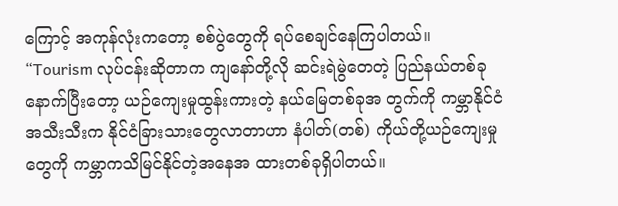ကြောင့် အကုန်လုံးကတော့ စစ်ပွဲတွေကို ရပ်စေချင်နေကြပါတယ်။
“Tourism လုပ်ငန်းဆိုတာက ကျနော်တို့လို ဆင်းရဲမွဲတေတဲ့ ပြည်နယ်တစ်ခု နောက်ပြီးတော့ ယဉ်ကျေးမှုထွန်းကားတဲ့ နယ်မြေတစ်ခုအ တွက်ကို ကမ္ဘာနိုင်ငံအသီးသီးက နိုင်ငံခြားသားတွေလာတာဟာ နံပါတ်(တစ်) ကိုယ်တို့ယဉ်ကျေးမှုတွေကို ကမ္ဘာကသိမြင်နိုင်တဲ့အနေအ ထားတစ်ခုရှိပါတယ်။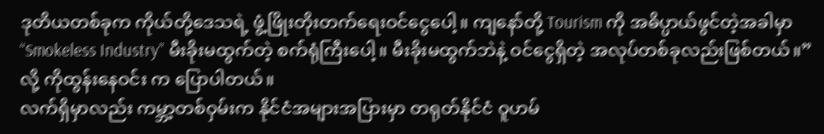ဒုတိယတစ်ခုက ကိုယ်တို့ဒေသရဲ့ ဖွံ့ဖြိုးတိုးတက်ရေးဝင်ငွေပေါ့။ ကျနော်တို့ Tourism ကို အဓိပ္ပာယ်ဖွင်တဲ့အခါမှာ “Smokeless Industry” မီးခိုးမထွက်တဲ့ စက်ရုံကြီးပေါ့။ မီးခိုးမထွက်ဘဲနဲ့ ဝင်ငွေရှိတဲ့ အလုပ်တစ်ခုလည်းဖြစ်တယ်။”လို့ ကိုထွန်းနေဝင်း က ပြောပါတယ်။
လက်ရှိမှာလည်း ကမ္ဘာ့တစ်ဝှမ်းက နိုင်ငံအများအပြားမှာ တရုတ်နိုင်ငံ ဝူဟမ်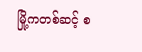မြို့ကတစ်ဆင့် စ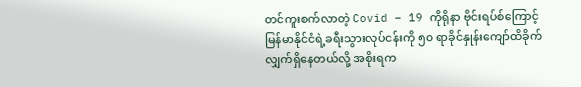တင်ကူးစက်လာတဲ့ Covid – 19 ကိုရိုနာ ဗိုင်းရပ်စ်ကြောင့် မြန်မာနိုင်ငံရဲ့ခရီးသွားလုပ်ငန်းကို ၅၀ ရာခိုင်နှုန်းကျော်ထိခိုက်လျှက်ရှိနေတယ်လို့ အစိုးရက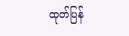ထုတ်ပြန်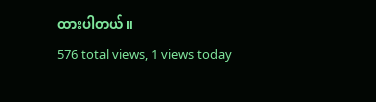ထားပါတယ်။
576 total views, 1 views today